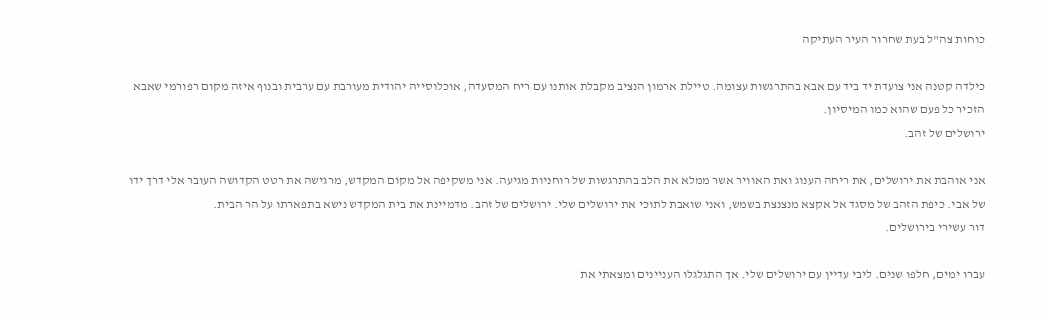כוחות צה"ל בעת שחרור העיר העתיקה

כילדה קטנה אני צועדת יד ביד עם אבא בהתרגשות עצומה. טיילת ארמון הנציב מקבלת אותנו עם ריח המסעדה, אוכלוסייה יהודית מעורבת עם ערבית ובנוף איזה מקום רפורמי שאבא הזכיר כל פעם שהוא כמו המיסיון.
ירושלים של זהב.

אני אוהבת את ירושלים, את ריחה הענוג ואת האוויר אשר ממלא את הלב בהתרגשות של רוחניות מגיעה. אני משקיפה אל מקום המקדש, מרגישה את רטט הקדושה העובר אלי דרך ידו של אבי. כיפת הזהב של מסגד אל אקצא מנצנצת בשמש, ואני שואבת לתוכי את ירושלים שלי. ירושלים של זהב. מדמיינת את בית המקדש נישא בתפארתו על הר הבית.
דור עשירי בירושלים.

עברו ימים, חלפו שנים. ליבי עדיין עם ירושלים שלי. אך התגלגלו העניינים ומצאתי את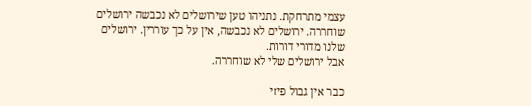עצמי מתרחקת. נתניהו טען שירושלים לא נכבשה ירושלים שוחררה. ירושלים לא נכבשה, אין על כך עוררין. ירושלים שלנו מדורי דורות.
אבל ירושלים שלי לא שוחררה.

כבר אין גבול פיזי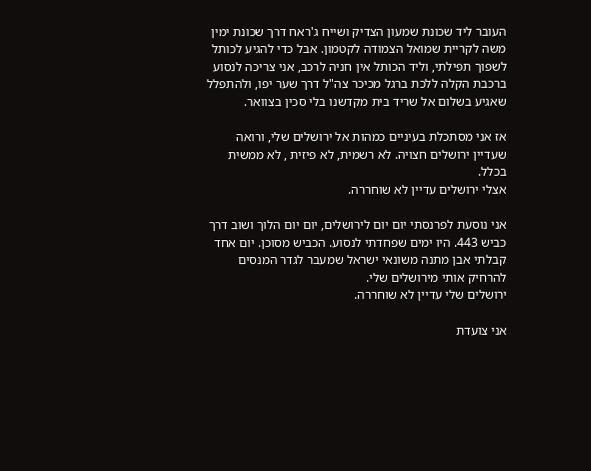העובר ליד שכונת שמעון הצדיק ושייח ג'ראח דרך שכונת ימין משה לקריית שמואל הצמודה לקטמון. אבל כדי להגיע לכותל לשפוך תפילתי, וליד הכותל אין חניה לרכב, אני צריכה לנסוע ברכבת הקלה ללכת ברגל מכיכר צה"ל דרך שער יפו, ולהתפלל שאגיע בשלום אל שריד בית מקדשנו בלי סכין בצוואר.

אז אני מסתכלת בעיניים כמהות אל ירושלים שלי, ורואה שעדיין ירושלים חצויה. לא רשמית, לא פיזית , לא ממשית בכלל.
אצלי ירושלים עדיין לא שוחררה.

אני נוסעת לפרנסתי יום יום לירושלים, יום יום הלוך ושוב דרך כביש 443. היו ימים שפחדתי לנסוע. הכביש מסוכן. יום אחד קבלתי אבן מתנה משונאי ישראל שמעבר לגדר המנסים להרחיק אותי מירושלים שלי.
ירושלים שלי עדיין לא שוחררה.

אני צועדת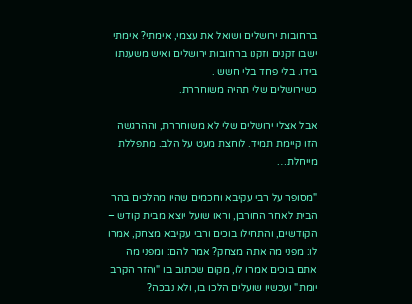ברחובות ירושלים ושואל את עצמי, אימתי? אימתי ישבו זקנים וזקנו ברחובות ירושלים ואיש משענתו בידו. בלי פחד בלי חשש .
כשירושלים שלי תהיה משוחררת.

אבל אצלי ירושלים שלי לא משוחררת, וההרגשה הזו קיימת תמיד. לוחצת מעט על הלב. מתפללת מייחלת…

"מסופר על רבי עקיבא וחכמים שהיו מהלכים בהר הבית לאחר החורבן, וראו שועל יוצא מבית קודש – הקודשים, והתחילו בוכים ורבי עקיבא מצחק, אמרו לו: מפני מה אתה מצחק? אמר להם: ומפני מה אתם בוכים אמרו לו, מקום שכתוב בו "והזר הקרב יומת" ועכשיו שועלים הלכו בו, ולא נבכה?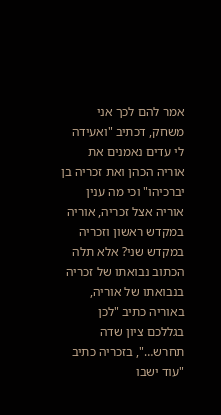אמר להם לכך אני משחק, דכתיב "ואעידה לי עדים נאמנים את אוריה הכהן ואת זכריה בן יברכיהו" וכי מה ענין אוריה אצל זכריה, אוריה במקדש ראשון וזכריה במקדש שני? אלא תלה הכתוב נבואתו של זכריה בנבואתו של אוריה, באוריה כתיב "לכן בגללכם ציון שדה תחרש…", בזכריה כתיב "עוד ישבו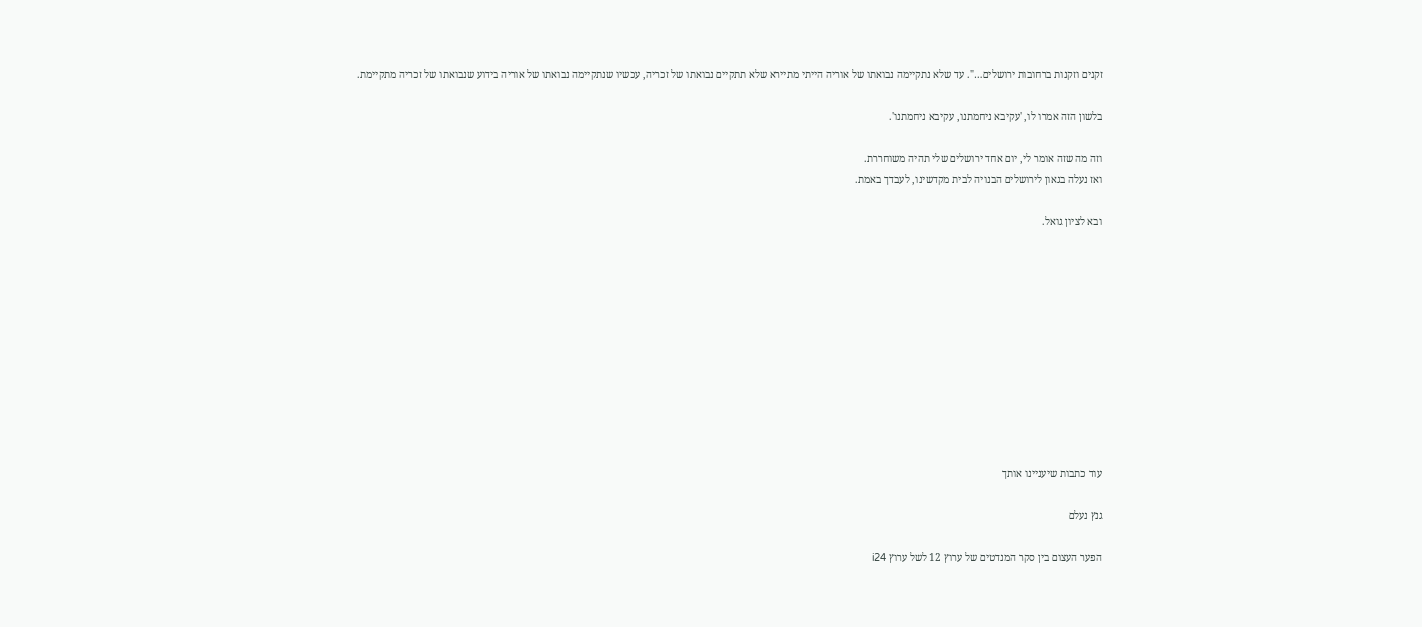זקנים וזקנות ברחובות ירושלים…". עד שלא נתקיימה נבואתו של אוריה הייתי מתיירא שלא תתקיים נבואתו של זכריה, עכשיו שנתקיימה נבואתו של אוריה בידוע שנבואתו של זכריה מתקיימת.

בלשון הזה אמרו לו, 'עקיבא ניחמתנו, עקיבא ניחמתנו'.

וזה מה שזה אומר לי, יום אחד ירושלים שלי תהיה משוחררת.
ואז נעלה בגאון לירושלים הבנויה לבית מקדשינו, לעבדך באמת.

ובא לציון גואל.











עוד כתבות שיעניינו אותך

גנץ נעלם

הפער העצום בין סקר המנדטים של ערוץ 12 לשל ערוץ i24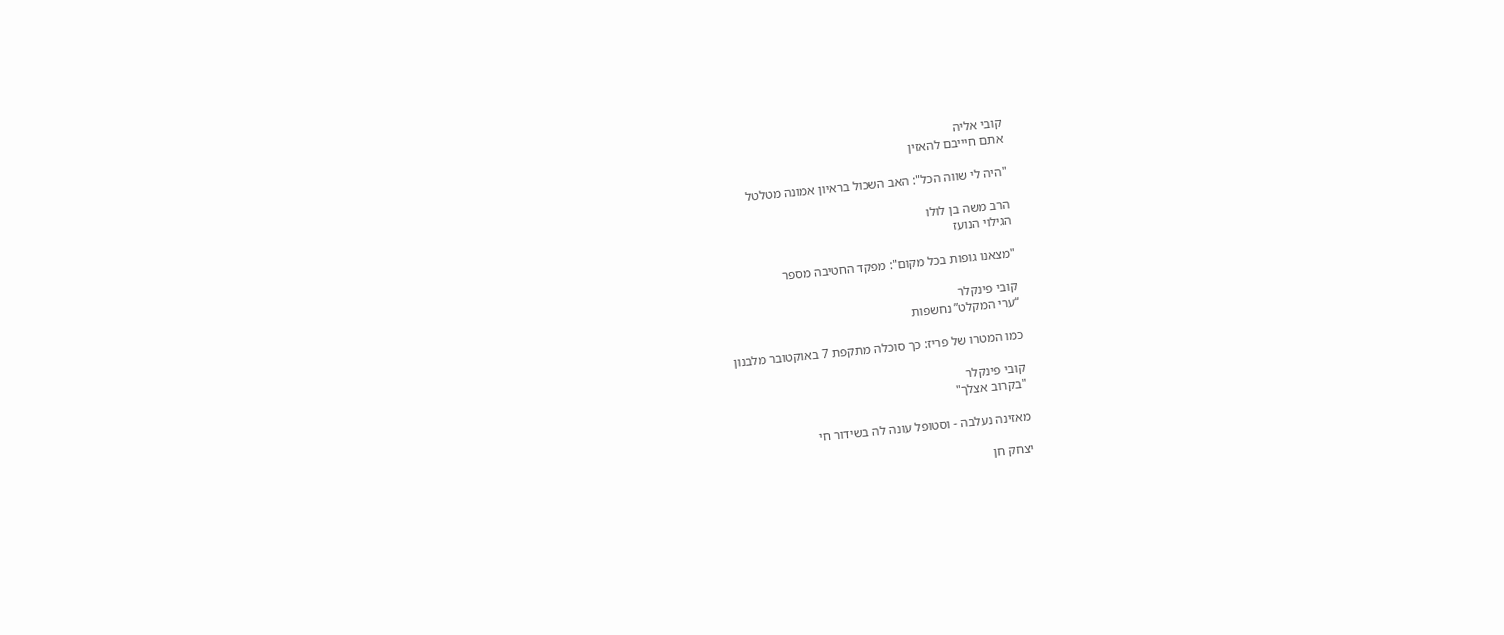קובי אליה
אתם חיייבם להאזין

"היה לי שווה הכל": האב השכול בראיון אמונה מטלטל

הרב משה בן לולו
הגילוי הנועז

"מצאנו גופות בכל מקום": מפקד החטיבה מספר

קובי פינקלר
“ערי המקלט” נחשפות

כמו המטרו של פריז: כך סוכלה מתקפת 7 באוקטובר מלבנון

קובי פינקלר
"בקרוב אצלך"

מאזינה נעלבה - וסטופל עונה לה בשידור חי

יצחק חן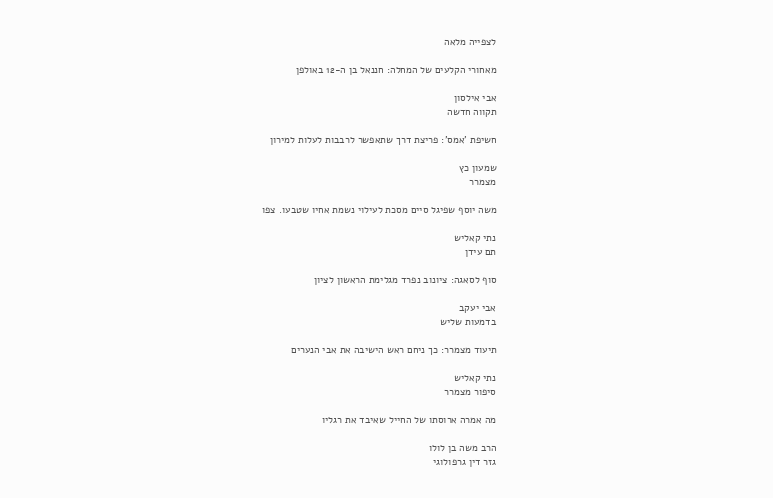לצפייה מלאה

מאחורי הקלעים של המחלה: חננאל בן ה-12 באולפן

אבי אילסון
תקווה חדשה

חשיפת 'אמס': פריצת דרך שתאפשר לרבבות לעלות למירון

שמעון כץ
מצמרר

משה יוסף שפיגל סיים מסכת לעילוי נשמת אחיו שטבעו. צפו

נתי קאליש
תם עידן

סוף לסאגה: ציונוב נפרד מגלימת הראשון לציון

אבי יעקב
בדמעות שליש

תיעוד מצמרר: כך ניחם ראש הישיבה את אבי הנערים

נתי קאליש
סיפור מצמרר

מה אמרה ארוסתו של החייל שאיבד את רגליו

הרב משה בן לולו
גזר דין גרפולוגי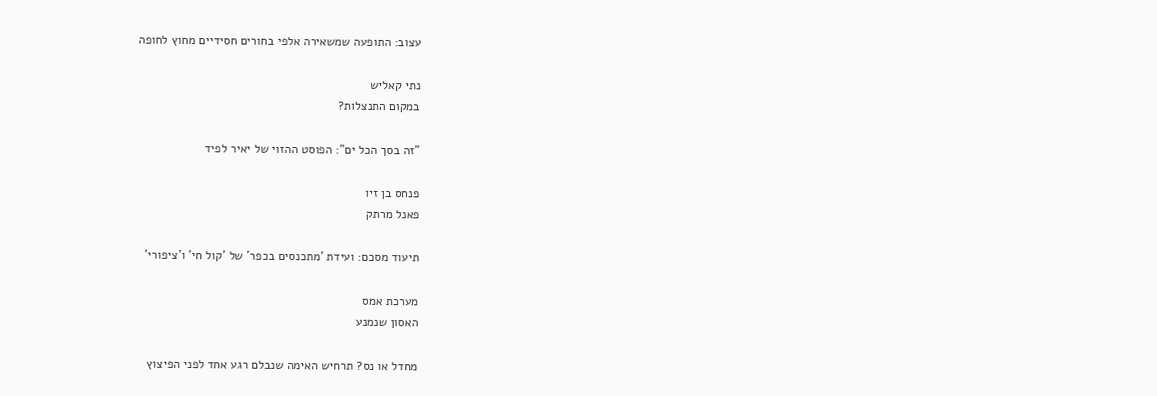עצוב: התופעה שמשאירה אלפי בחורים חסידיים מחוץ לחופה

נתי קאליש
במקום התנצלות?

"זה בסך הכל ים": הפוסט ההזוי של יאיר לפיד

פנחס בן זיו
פאנל מרתק

תיעוד מסכם: ועידת 'מתכנסים בכפר' של 'קול חי' ו'ציפורי'

מערכת אמס
האסון שנמנע

מחדל או נס? תרחיש האימה שנבלם רגע אחד לפני הפיצוץ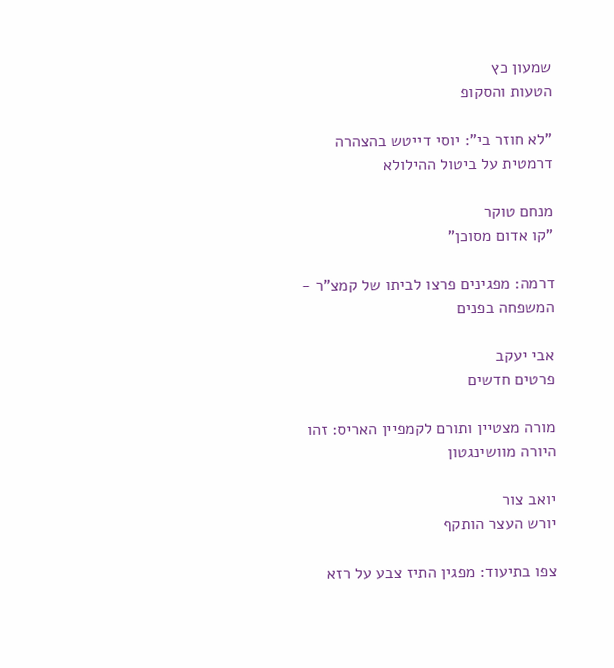שמעון כץ
הטעות והסקופ

"לא חוזר בי": יוסי דייטש בהצהרה דרמטית על ביטול ההילולא

מנחם טוקר
"קו אדום מסוכן"

דרמה: מפגינים פרצו לביתו של קמצ"ר - המשפחה בפנים

אבי יעקב
פרטים חדשים

מורה מצטיין ותורם לקמפיין האריס: זהו היורה מוושינגטון

יואב צור
יורש העצר הותקף

צפו בתיעוד: מפגין התיז צבע על רזא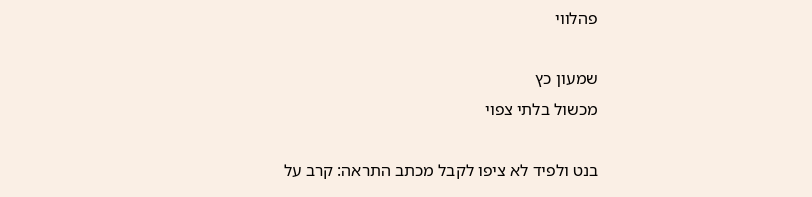פהלווי

שמעון כץ
מכשול בלתי צפוי

בנט ולפיד לא ציפו לקבל מכתב התראה: קרב על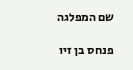שם המפלגה

פנחס בן זיו